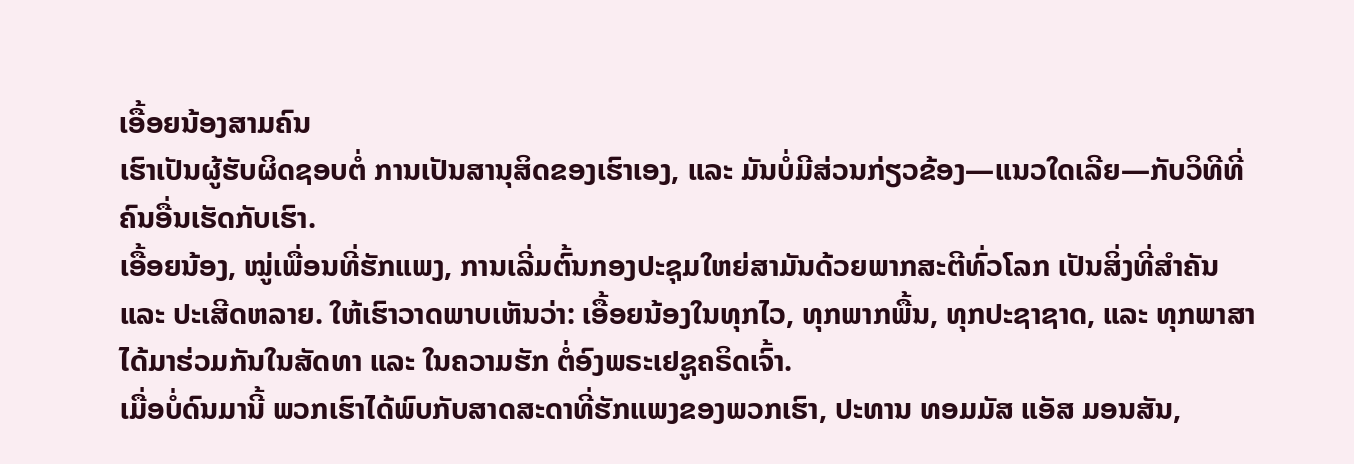ເອື້ອຍນ້ອງສາມຄົນ
ເຮົາເປັນຜູ້ຮັບຜິດຊອບຕໍ່ ການເປັນສານຸສິດຂອງເຮົາເອງ, ແລະ ມັນບໍ່ມີສ່ວນກ່ຽວຂ້ອງ—ແນວໃດເລີຍ—ກັບວິທີທີ່ຄົນອື່ນເຮັດກັບເຮົາ.
ເອື້ອຍນ້ອງ, ໝູ່ເພື່ອນທີ່ຮັກແພງ, ການເລີ່ມຕົ້ນກອງປະຊຸມໃຫຍ່ສາມັນດ້ວຍພາກສະຕີທົ່ວໂລກ ເປັນສິ່ງທີ່ສຳຄັນ ແລະ ປະເສີດຫລາຍ. ໃຫ້ເຮົາວາດພາບເຫັນວ່າ: ເອື້ອຍນ້ອງໃນທຸກໄວ, ທຸກພາກພື້ນ, ທຸກປະຊາຊາດ, ແລະ ທຸກພາສາ ໄດ້ມາຮ່ວມກັນໃນສັດທາ ແລະ ໃນຄວາມຮັກ ຕໍ່ອົງພຣະເຢຊູຄຣິດເຈົ້າ.
ເມື່ອບໍ່ດົນມານີ້ ພວກເຮົາໄດ້ພົບກັບສາດສະດາທີ່ຮັກແພງຂອງພວກເຮົາ, ປະທານ ທອມມັສ ແອັສ ມອນສັນ,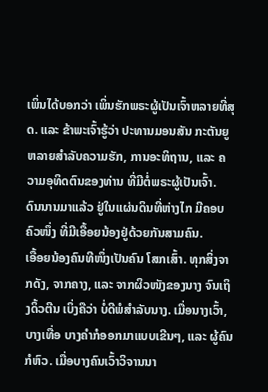ເພິ່ນໄດ້ບອກວ່າ ເພິ່ນຮັກພຣະຜູ້ເປັນເຈົ້າຫລາຍທີ່ສຸດ. ແລະ ຂ້າພະເຈົ້າຮູ້ວ່າ ປະທານມອນສັນ ກະຕັນຍູຫລາຍສຳລັບຄວາມຮັກ, ການອະທິຖານ, ແລະ ຄວາມອຸທິດຕົນຂອງທ່ານ ທີ່ມີຕໍ່ພຣະຜູ້ເປັນເຈົ້າ.
ດົນນານມາແລ້ວ ຢູ່ໃນແຜ່ນດິນທີ່ຫ່າງໄກ ມີຄອບຄົວໜຶ່ງ ທີ່ມີເອື້ອຍນ້ອງຢູ່ດ້ວຍກັນສາມຄົນ.
ເອື້ອຍນ້ອງຄົນທີໜຶ່ງເປັນຄົນ ໂສກເສົ້າ. ທຸກສິ່ງຈາກດັງ, ຈາກຄາງ, ແລະ ຈາກຜິວໜັງຂອງນາງ ຈົນເຖິງດິ້ວຕີນ ເບິ່ງຄືວ່າ ບໍ່ດີພໍສຳລັບນາງ. ເມື່ອນາງເວົ້າ, ບາງເທື່ອ ບາງຄຳກໍອອກມາແບບເຂີນໆ, ແລະ ຜູ້ຄົນກໍຫົວ. ເມື່ອບາງຄົນເວົ້າວິຈານນາ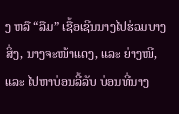ງ ຫລື “ລືມ” ເຊື້ອເຊີນນາງໄປຮ່ວມບາງສິ່ງ, ນາງຈະໜ້າແດງ, ແລະ ຍ່າງໜີ, ແລະ ໄປຫາບ່ອນລີ້ລັບ ບ່ອນທີ່ນາງ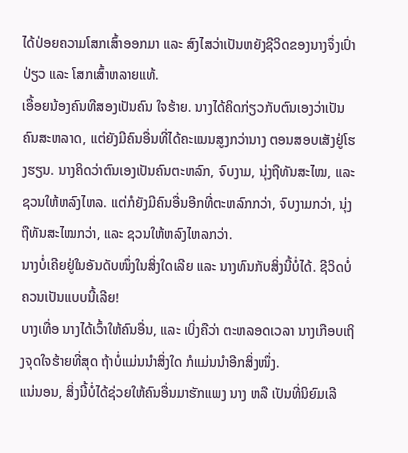ໄດ້ປ່ອຍຄວາມໂສກເສົ້າອອກມາ ແລະ ສົງໄສວ່າເປັນຫຍັງຊີວິດຂອງນາງຈຶ່ງເປົ່າປ່ຽວ ແລະ ໂສກເສົ້າຫລາຍແທ້.
ເອື້ອຍນ້ອງຄົນທີສອງເປັນຄົນ ໃຈຮ້າຍ. ນາງໄດ້ຄິດກ່ຽວກັບຕົນເອງວ່າເປັນຄົນສະຫລາດ, ແຕ່ຍັງມີຄົນອື່ນທີ່ໄດ້ຄະແນນສູງກວ່ານາງ ຕອນສອບເສັງຢູ່ໂຮງຮຽນ. ນາງຄິດວ່າຕົນເອງເປັນຄົນຕະຫລົກ, ຈົບງາມ, ນຸ່ງຖືທັນສະໄໝ, ແລະ ຊວນໃຫ້ຫລົງໄຫລ. ແຕ່ກໍຍັງມີຄົນອື່ນອີກທີ່ຕະຫລົກກວ່າ, ຈົບງາມກວ່າ, ນຸ່ງຖືທັນສະໄໝກວ່າ, ແລະ ຊວນໃຫ້ຫລົງໄຫລກວ່າ.
ນາງບໍ່ເຄີຍຢູ່ໃນອັນດັບໜຶ່ງໃນສິ່ງໃດເລີຍ ແລະ ນາງທົນກັບສິ່ງນີ້ບໍ່ໄດ້. ຊີວິດບໍ່ຄວນເປັນແບບນີ້ເລີຍ!
ບາງເທື່ອ ນາງໄດ້ເວົ້າໃຫ້ຄົນອື່ນ, ແລະ ເບິ່ງຄືວ່າ ຕະຫລອດເວລາ ນາງເກືອບເຖິງຈຸດໃຈຮ້າຍທີ່ສຸດ ຖ້າບໍ່ແມ່ນນຳສິ່ງໃດ ກໍແມ່ນນຳອີກສິ່ງໜຶ່ງ.
ແນ່ນອນ, ສິ່ງນີ້ບໍ່ໄດ້ຊ່ວຍໃຫ້ຄົນອື່ນມາຮັກແພງ ນາງ ຫລື ເປັນທີ່ນິຍົມເລີ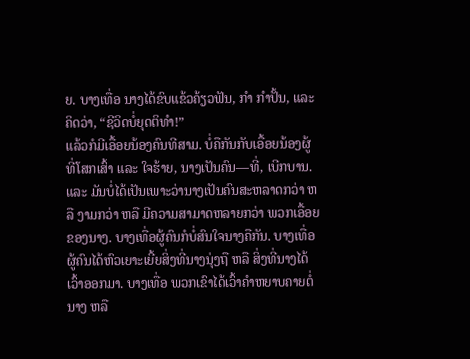ຍ. ບາງເທື່ອ ນາງໄດ້ຂົບແຂ້ວຄ້ຽວຟັນ, ກຳ ກຳປັ້ນ, ແລະ ຄິດວ່າ, “ຊີວິດບໍ່ຍຸດຕິທຳ!”
ແລ້ວກໍມີເອື້ອຍນ້ອງຄົນທີສາມ. ບໍ່ຄືກັນກັບເອື້ອຍນ້ອງຜູ້ທີ່ໂສກເສົ້າ ແລະ ໃຈຮ້າຍ, ນາງເປັນຄົນ—ທີ່, ເບີກບານ. ແລະ ມັນບໍ່ໄດ້ເປັນເພາະວ່ານາງເປັນຄົນສະຫລາດກວ່າ ຫລື ງາມກວ່າ ຫລື ມີຄວາມສາມາດຫລາຍກວ່າ ພວກເອື້ອຍຂອງນາງ. ບາງເທື່ອຜູ້ຄົນກໍບໍ່ສົນໃຈນາງຄືກັນ. ບາງເທື່ອຜູ້ຄົນໄດ້ຫົວເຍາະເຍີ້ຍສິ່ງທີ່ນາງນຸ່ງຖື ຫລື ສິ່ງທີ່ນາງໄດ້ເວົ້າອອກມາ. ບາງເທື່ອ ພວກເຂົາໄດ້ເວົ້າຄຳຫຍາບຄາຍຕໍ່ນາງ ຫລື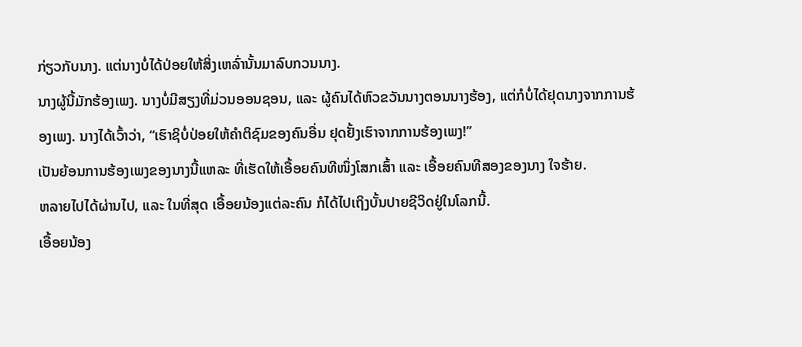ກ່ຽວກັບນາງ. ແຕ່ນາງບໍ່ໄດ້ປ່ອຍໃຫ້ສິ່ງເຫລົ່ານັ້ນມາລົບກວນນາງ.
ນາງຜູ້ນີ້ມັກຮ້ອງເພງ. ນາງບໍ່ມີສຽງທີ່ມ່ວນອອນຊອນ, ແລະ ຜູ້ຄົນໄດ້ຫົວຂວັນນາງຕອນນາງຮ້ອງ, ແຕ່ກໍບໍ່ໄດ້ຢຸດນາງຈາກການຮ້ອງເພງ. ນາງໄດ້ເວົ້າວ່າ, “ເຮົາຊິບໍ່ປ່ອຍໃຫ້ຄຳຕິຊົມຂອງຄົນອື່ນ ຢຸດຢັ້ງເຮົາຈາກການຮ້ອງເພງ!”
ເປັນຍ້ອນການຮ້ອງເພງຂອງນາງນີ້ແຫລະ ທີ່ເຮັດໃຫ້ເອື້ອຍຄົນທີໜຶ່ງໂສກເສົ້າ ແລະ ເອື້ອຍຄົນທີສອງຂອງນາງ ໃຈຮ້າຍ.
ຫລາຍໄປໄດ້ຜ່ານໄປ, ແລະ ໃນທີ່ສຸດ ເອື້ອຍນ້ອງແຕ່ລະຄົນ ກໍໄດ້ໄປເຖິງບັ້ນປາຍຊີວິດຢູ່ໃນໂລກນີ້.
ເອື້ອຍນ້ອງ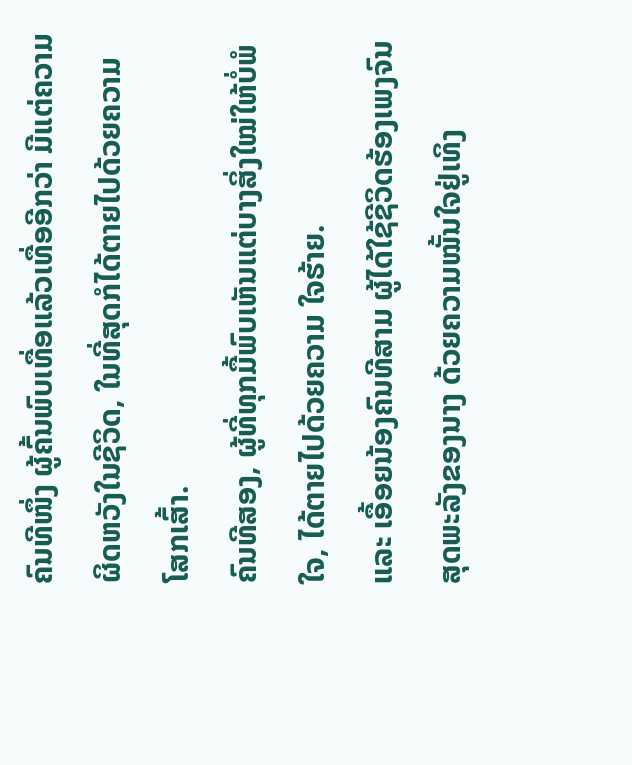ຄົນທີໜຶ່ງ ຜູ້ຄົ້ນພົບເທື່ອແລ້ວເທື່ອອີກວ່າ ມີແຕ່ຄວາມຜິດຫວັງໃນຊີວິດ, ໃນທີ່ສຸດກໍໄດ້ຕາຍໄປດ້ວຍຄວາມ ໂສກເສົ້າ.
ຄົນທີສອງ, ຜູ້ທີ່ທຸກມື້ພົບເຫັນແຕ່ບາງສິ່ງໃໝ່ໃຫ້ບໍ່ພໍໃຈ, ໄດ້ຕາຍໄປດ້ວຍຄວາມ ໃຈຮ້າຍ.
ແລະ ເອື້ອຍນ້ອງຄົນທີສາມ ຜູ້ໄດ້ໃຊ້ຊີວິດຮ້ອງເພງຈົນສຸດພະລັງຂອງນາງ ດ້ວຍຄວາມໝັ້ນໃຈຢູ່ເທິງ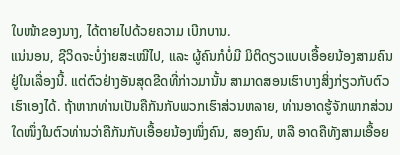ໃບໜ້າຂອງນາງ, ໄດ້ຕາຍໄປດ້ວຍຄວາມ ເບີກບານ.
ແນ່ນອນ, ຊີວິດຈະບໍ່ງ່າຍສະເໝີໄປ, ແລະ ຜູ້ຄົນກໍບໍ່ມີ ມິຕິດຽວແບບເອື້ອຍນ້ອງສາມຄົນ ຢູ່ໃນເລື່ອງນີ້. ແຕ່ຕົວຢ່າງອັນສຸດຂີດທີ່ກ່າວມານັ້ນ ສາມາດສອນເຮົາບາງສິ່ງກ່ຽວກັບຕົວເຮົາເອງໄດ້. ຖ້າຫາກທ່ານເປັນຄືກັນກັບພວກເຮົາສ່ວນຫລາຍ, ທ່ານອາດຮູ້ຈັກພາກສ່ວນໃດໜຶ່ງໃນຕົວທ່ານວ່າຄືກັນກັບເອື້ອຍນ້ອງໜຶ່ງຄົນ, ສອງຄົນ, ຫລື ອາດຄືທັງສາມເອື້ອຍ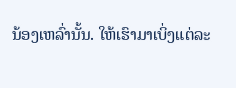ນ້ອງເຫລົ່ານັ້ນ. ໃຫ້ເຮົາມາເບິ່ງແຕ່ລະ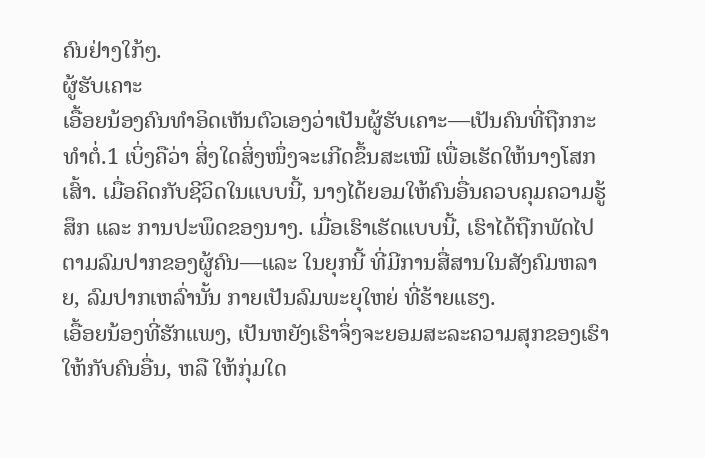ຄົນຢ່າງໃກ້ໆ.
ຜູ້ຮັບເຄາະ
ເອື້ອຍນ້ອງຄົນທຳອິດເຫັນຕົວເອງວ່າເປັນຜູ້ຮັບເຄາະ—ເປັນຄົນທີ່ຖືກກະທຳຕໍ່.1 ເບິ່ງຄືວ່າ ສິ່ງໃດສິ່ງໜຶ່ງຈະເກີດຂຶ້ນສະເໝີ ເພື່ອເຮັດໃຫ້ນາງໂສກເສົ້າ. ເມື່ອຄິດກັບຊີວິດໃນແບບນີ້, ນາງໄດ້ຍອມໃຫ້ຄົນອື່ນຄວບຄຸມຄວາມຮູ້ສຶກ ແລະ ການປະພຶດຂອງນາງ. ເມື່ອເຮົາເຮັດແບບນີ້, ເຮົາໄດ້ຖືກພັດໄປຕາມລົມປາກຂອງຜູ້ຄົນ—ແລະ ໃນຍຸກນີ້ ທີ່ມີການສື່ສານໃນສັງຄົມຫລາຍ, ລົມປາກເຫລົ່ານັ້ນ ກາຍເປັນລົມພະຍຸໃຫຍ່ ທີ່ຮ້າຍແຮງ.
ເອື້ອຍນ້ອງທີ່ຮັກແພງ, ເປັນຫຍັງເຮົາຈຶ່ງຈະຍອມສະລະຄວາມສຸກຂອງເຮົາໃຫ້ກັບຄົນອື່ນ, ຫລື ໃຫ້ກຸ່ມໃດ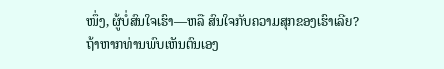ໜຶ່ງ, ຜູ້ບໍ່ສົນໃຈເຮົາ—ຫລື ສົນໃຈກັບຄວາມສຸກຂອງເຮົາເລີຍ?
ຖ້າຫາກທ່ານພົບເຫັນຕົນເອງ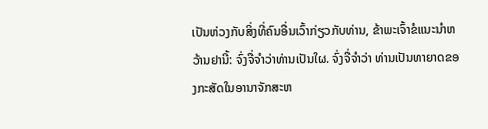ເປັນຫ່ວງກັບສິ່ງທີ່ຄົນອື່ນເວົ້າກ່ຽວກັບທ່ານ, ຂ້າພະເຈົ້າຂໍແນະນຳຫວ້ານຢານີ້: ຈົ່ງຈື່ຈຳວ່າທ່ານເປັນໃຜ. ຈົ່ງຈື່ຈຳວ່າ ທ່ານເປັນທາຍາດຂອງກະສັດໃນອານາຈັກສະຫ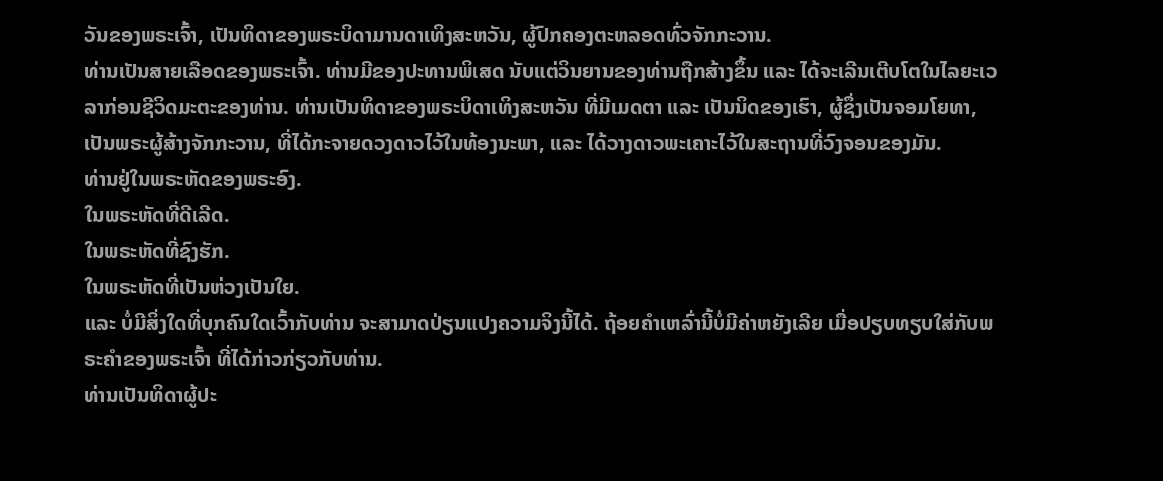ວັນຂອງພຣະເຈົ້າ, ເປັນທິດາຂອງພຣະບິດາມານດາເທິງສະຫວັນ, ຜູ້ປົກຄອງຕະຫລອດທົ່ວຈັກກະວານ.
ທ່ານເປັນສາຍເລືອດຂອງພຣະເຈົ້າ. ທ່ານມີຂອງປະທານພິເສດ ນັບແຕ່ວິນຍານຂອງທ່ານຖືກສ້າງຂຶ້ນ ແລະ ໄດ້ຈະເລີນເຕີບໂຕໃນໄລຍະເວລາກ່ອນຊີວິດມະຕະຂອງທ່ານ. ທ່ານເປັນທິດາຂອງພຣະບິດາເທິງສະຫວັນ ທີ່ມີເມດຕາ ແລະ ເປັນນິດຂອງເຮົາ, ຜູ້ຊຶ່ງເປັນຈອມໂຍທາ, ເປັນພຣະຜູ້ສ້າງຈັກກະວານ, ທີ່ໄດ້ກະຈາຍດວງດາວໄວ້ໃນທ້ອງນະພາ, ແລະ ໄດ້ວາງດາວພະເຄາະໄວ້ໃນສະຖານທີ່ວົງຈອນຂອງມັນ.
ທ່ານຢູ່ໃນພຣະຫັດຂອງພຣະອົງ.
ໃນພຣະຫັດທີ່ດີເລີດ.
ໃນພຣະຫັດທີ່ຊົງຮັກ.
ໃນພຣະຫັດທີ່ເປັນຫ່ວງເປັນໃຍ.
ແລະ ບໍ່ມີສິ່ງໃດທີ່ບຸກຄົນໃດເວົ້າກັບທ່ານ ຈະສາມາດປ່ຽນແປງຄວາມຈິງນີ້ໄດ້. ຖ້ອຍຄຳເຫລົ່ານີ້ບໍ່ມີຄ່າຫຍັງເລີຍ ເມື່ອປຽບທຽບໃສ່ກັບພຣະຄຳຂອງພຣະເຈົ້າ ທີ່ໄດ້ກ່າວກ່ຽວກັບທ່ານ.
ທ່ານເປັນທິດາຜູ້ປະ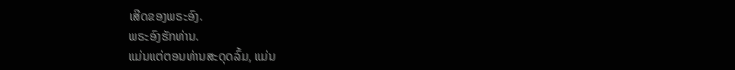ເສີດຂອງພຣະອົງ.
ພຣະອົງຮັກທ່ານ.
ແມ່ນແຕ່ຕອນທ່ານສະດຸດລົ້ມ, ແມ່ນ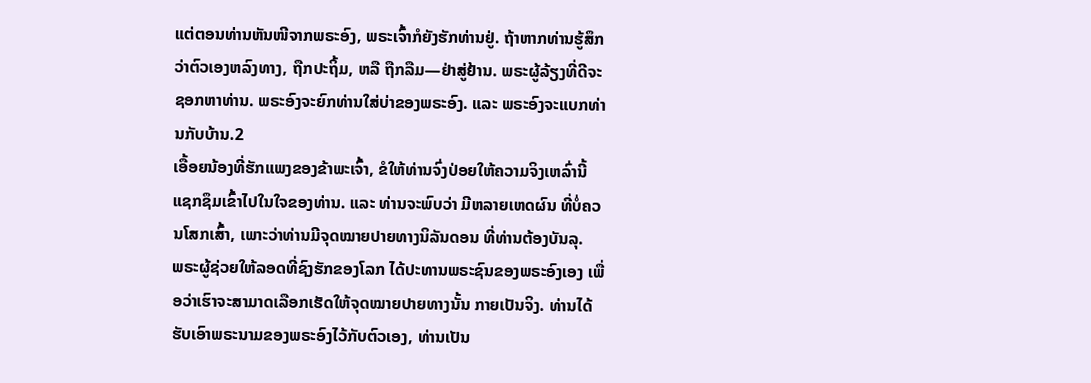ແຕ່ຕອນທ່ານຫັນໜີຈາກພຣະອົງ, ພຣະເຈົ້າກໍຍັງຮັກທ່ານຢູ່. ຖ້າຫາກທ່ານຮູ້ສຶກວ່າຕົວເອງຫລົງທາງ, ຖືກປະຖິ້ມ, ຫລື ຖືກລືມ—ຢ່າສູ່ຢ້ານ. ພຣະຜູ້ລ້ຽງທີ່ດີຈະຊອກຫາທ່ານ. ພຣະອົງຈະຍົກທ່ານໃສ່ບ່າຂອງພຣະອົງ. ແລະ ພຣະອົງຈະແບກທ່ານກັບບ້ານ.2
ເອື້ອຍນ້ອງທີ່ຮັກແພງຂອງຂ້າພະເຈົ້າ, ຂໍໃຫ້ທ່ານຈົ່ງປ່ອຍໃຫ້ຄວາມຈິງເຫລົ່ານີ້ ແຊກຊຶມເຂົ້າໄປໃນໃຈຂອງທ່ານ. ແລະ ທ່ານຈະພົບວ່າ ມີຫລາຍເຫດຜົນ ທີ່ບໍ່ຄວນໂສກເສົ້າ, ເພາະວ່າທ່ານມີຈຸດໝາຍປາຍທາງນິລັນດອນ ທີ່ທ່ານຕ້ອງບັນລຸ.
ພຣະຜູ້ຊ່ວຍໃຫ້ລອດທີ່ຊົງຮັກຂອງໂລກ ໄດ້ປະທານພຣະຊົນຂອງພຣະອົງເອງ ເພື່ອວ່າເຮົາຈະສາມາດເລືອກເຮັດໃຫ້ຈຸດໝາຍປາຍທາງນັ້ນ ກາຍເປັນຈິງ. ທ່ານໄດ້ຮັບເອົາພຣະນາມຂອງພຣະອົງໄວ້ກັບຕົວເອງ, ທ່ານເປັນ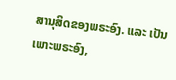ສານຸສິດຂອງພຣະອົງ. ແລະ ເປັນເພາະພຣະອົງ,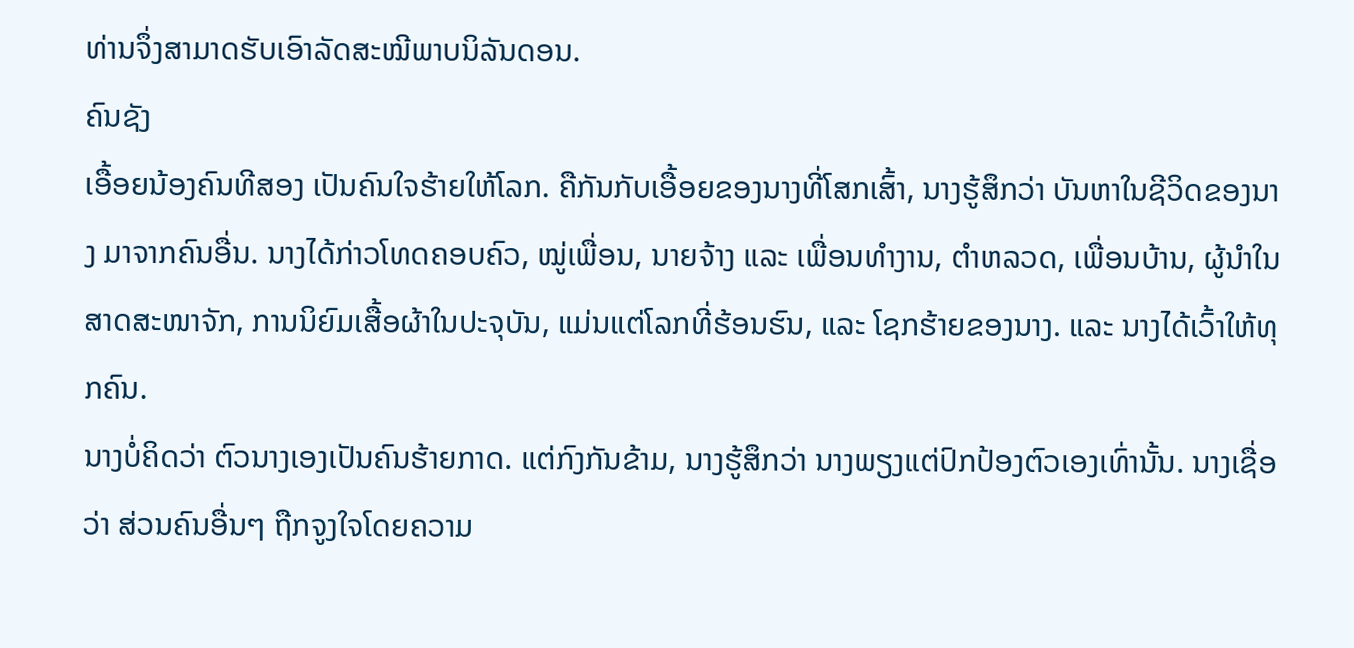ທ່ານຈຶ່ງສາມາດຮັບເອົາລັດສະໝີພາບນິລັນດອນ.
ຄົນຊັງ
ເອື້ອຍນ້ອງຄົນທີສອງ ເປັນຄົນໃຈຮ້າຍໃຫ້ໂລກ. ຄືກັນກັບເອື້ອຍຂອງນາງທີ່ໂສກເສົ້າ, ນາງຮູ້ສຶກວ່າ ບັນຫາໃນຊີວິດຂອງນາງ ມາຈາກຄົນອື່ນ. ນາງໄດ້ກ່າວໂທດຄອບຄົວ, ໝູ່ເພື່ອນ, ນາຍຈ້າງ ແລະ ເພື່ອນທຳງານ, ຕຳຫລວດ, ເພື່ອນບ້ານ, ຜູ້ນຳໃນສາດສະໜາຈັກ, ການນິຍົມເສື້ອຜ້າໃນປະຈຸບັນ, ແມ່ນແຕ່ໂລກທີ່ຮ້ອນຮົນ, ແລະ ໂຊກຮ້າຍຂອງນາງ. ແລະ ນາງໄດ້ເວົ້າໃຫ້ທຸກຄົນ.
ນາງບໍ່ຄິດວ່າ ຕົວນາງເອງເປັນຄົນຮ້າຍກາດ. ແຕ່ກົງກັນຂ້າມ, ນາງຮູ້ສຶກວ່າ ນາງພຽງແຕ່ປົກປ້ອງຕົວເອງເທົ່ານັ້ນ. ນາງເຊື່ອວ່າ ສ່ວນຄົນອື່ນໆ ຖືກຈູງໃຈໂດຍຄວາມ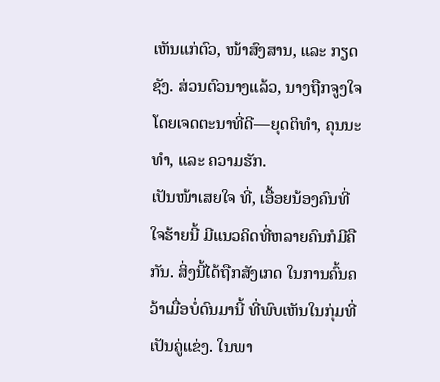ເຫັນແກ່ຕົວ, ໜ້າສົງສານ, ແລະ ກຽດຊັງ. ສ່ວນຕົວນາງແລ້ວ, ນາງຖືກຈູງໃຈໂດຍເຈດຕະນາທີ່ດີ—ຍຸດຕິທຳ, ຄຸນນະທຳ, ແລະ ຄວາມຮັກ.
ເປັນໜ້າເສຍໃຈ ທີ່, ເອື້ອຍນ້ອງຄົນທີ່ໃຈຮ້າຍນີ້ ມີແນວຄິດທີ່ຫລາຍຄົນກໍມີຄືກັນ. ສິ່ງນີ້ໄດ້ຖືກສັງເກດ ໃນການຄົ້ນຄວ້າເມື່ອບໍ່ດົນມານີ້ ທີ່ພົບເຫັນໃນກຸ່ມທີ່ເປັນຄູ່ແຂ່ງ. ໃນພາ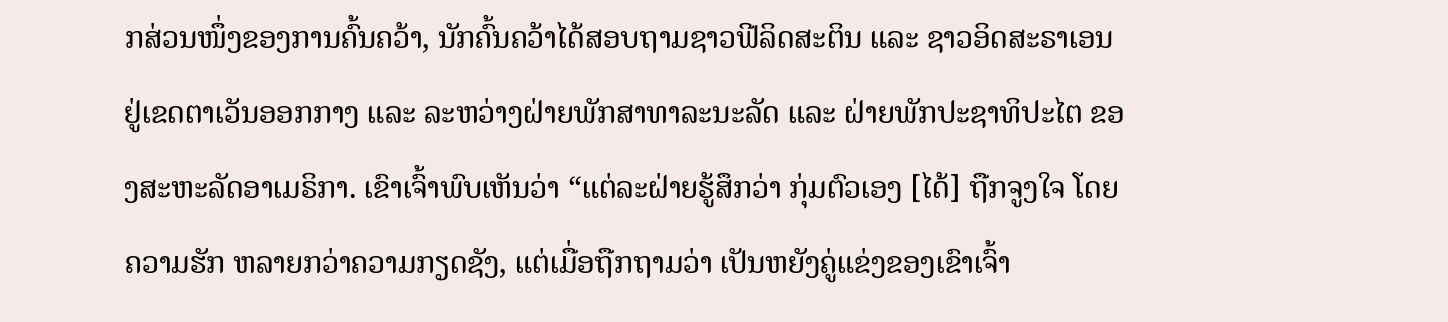ກສ່ວນໜຶ່ງຂອງການຄົ້ນຄວ້າ, ນັກຄົ້ນຄວ້າໄດ້ສອບຖາມຊາວຟີລິດສະຕິນ ແລະ ຊາວອິດສະຣາເອນ ຢູ່ເຂດຕາເວັນອອກກາງ ແລະ ລະຫວ່າງຝ່າຍພັກສາທາລະນະລັດ ແລະ ຝ່າຍພັກປະຊາທິປະໄຕ ຂອງສະຫະລັດອາເມຣິກາ. ເຂົາເຈົ້າພົບເຫັນວ່າ “ແຕ່ລະຝ່າຍຮູ້ສຶກວ່າ ກຸ່ມຕົວເອງ [ໄດ້] ຖືກຈູງໃຈ ໂດຍຄວາມຮັກ ຫລາຍກວ່າຄວາມກຽດຊັງ, ແຕ່ເມື່ອຖືກຖາມວ່າ ເປັນຫຍັງຄູ່ແຂ່ງຂອງເຂົາເຈົ້າ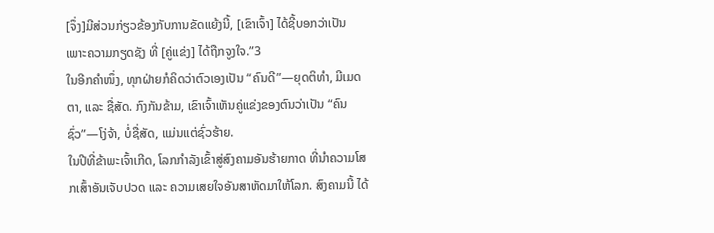[ຈຶ່ງ]ມີສ່ວນກ່ຽວຂ້ອງກັບການຂັດແຍ້ງນີ້, [ເຂົາເຈົ້າ] ໄດ້ຊີ້ບອກວ່າເປັນເພາະຄວາມກຽດຊັງ ທີ່ [ຄູ່ແຂ່ງ] ໄດ້ຖືກຈູງໃຈ.”3
ໃນອີກຄຳໜຶ່ງ, ທຸກຝ່າຍກໍຄິດວ່າຕົວເອງເປັນ “ຄົນດີ”—ຍຸດຕິທຳ, ມີເມດຕາ, ແລະ ຊື່ສັດ. ກົງກັນຂ້າມ, ເຂົາເຈົ້າເຫັນຄູ່ແຂ່ງຂອງຕົນວ່າເປັນ “ຄົນຊົ່ວ”—ໂງ່ຈ້າ, ບໍ່ຊື່ສັດ, ແມ່ນແຕ່ຊົ່ວຮ້າຍ.
ໃນປີທີ່ຂ້າພະເຈົ້າເກີດ, ໂລກກຳລັງເຂົ້າສູ່ສົງຄາມອັນຮ້າຍກາດ ທີ່ນຳຄວາມໂສກເສົ້າອັນເຈັບປວດ ແລະ ຄວາມເສຍໃຈອັນສາຫັດມາໃຫ້ໂລກ. ສົງຄາມນີ້ ໄດ້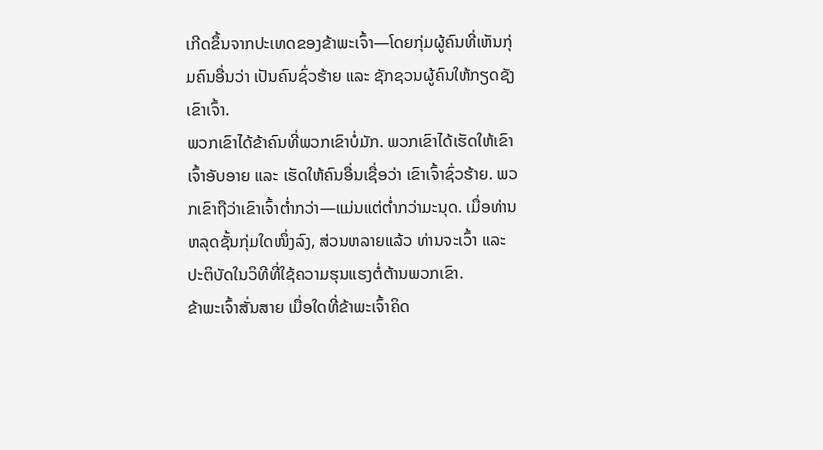ເກີດຂຶ້ນຈາກປະເທດຂອງຂ້າພະເຈົ້າ—ໂດຍກຸ່ມຜູ້ຄົນທີ່ເຫັນກຸ່ມຄົນອື່ນວ່າ ເປັນຄົນຊົ່ວຮ້າຍ ແລະ ຊັກຊວນຜູ້ຄົນໃຫ້ກຽດຊັງເຂົາເຈົ້າ.
ພວກເຂົາໄດ້ຂ້າຄົນທີ່ພວກເຂົາບໍ່ມັກ. ພວກເຂົາໄດ້ເຮັດໃຫ້ເຂົາເຈົ້າອັບອາຍ ແລະ ເຮັດໃຫ້ຄົນອື່ນເຊື່ອວ່າ ເຂົາເຈົ້າຊົ່ວຮ້າຍ. ພວກເຂົາຖືວ່າເຂົາເຈົ້າຕ່ຳກວ່າ—ແມ່ນແຕ່ຕ່ຳກວ່າມະນຸດ. ເມື່ອທ່ານຫລຸດຊັ້ນກຸ່ມໃດໜຶ່ງລົງ, ສ່ວນຫລາຍແລ້ວ ທ່ານຈະເວົ້າ ແລະ ປະຕິບັດໃນວິທີທີ່ໃຊ້ຄວາມຮຸນແຮງຕໍ່ຕ້ານພວກເຂົາ.
ຂ້າພະເຈົ້າສັ່ນສາຍ ເມື່ອໃດທີ່ຂ້າພະເຈົ້າຄິດ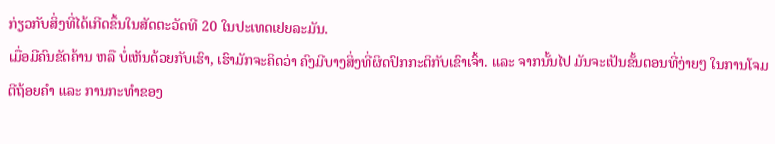ກ່ຽວກັບສິ່ງທີ່ໄດ້ເກີດຂຶ້ນໃນສັດຕະວັດທີ 20 ໃນປະເທດເຢຍລະມັນ.
ເມື່ອມີຄົນຂັດຄ້ານ ຫລື ບໍ່ເຫັນດ້ວຍກັບເຮົາ, ເຮົາມັກຈະຄິດວ່າ ຄົງມີບາງສິ່ງທີ່ຜິດປົກກະຕິກັບເຂົາເຈົ້າ. ແລະ ຈາກນັ້ນໄປ ມັນຈະເປັນຂັ້ນຕອນທີ່ງ່າຍໆ ໃນການໂຈມຕີຖ້ອຍຄຳ ແລະ ການກະທຳຂອງ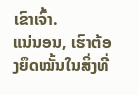ເຂົາເຈົ້າ.
ແນ່ນອນ, ເຮົາຕ້ອງຍຶດໝັ້ນໃນສິ່ງທີ່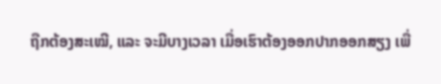ຖືກຕ້ອງສະເໝີ, ແລະ ຈະມີບາງເວລາ ເມື່ອເຮົາຕ້ອງອອກປາກອອກສຽງ ເພື່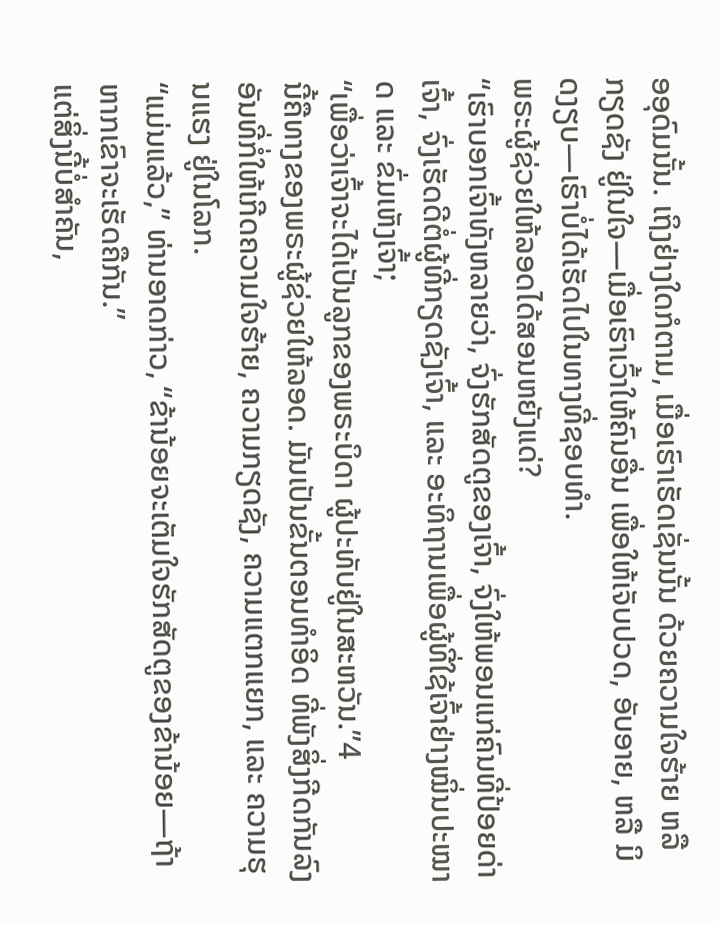ອອຸດົມນັ້ນ. ເຖິງຢ່າງໃດກໍຕາມ, ເມື່ອເຮົາເຮັດເຊັ່ນນັ້ນ ດ້ວຍຄວາມໃຈຮ້າຍ ຫລື ກຽດຊັງ ຢູ່ໃນໃຈ—ເມື່ອເຮົາເວົ້າໃຫ້ຄົນອື່ນ ເພື່ອໃຫ້ເຈັບປວດ, ອັບອາຍ, ຫລື ມິດງຽບ—ເຮົາບໍ່ໄດ້ເຮັດໄປໃນທາງທີ່ຊອບທຳ.
ພຣະຜູ້ຊ່ວຍໃຫ້ລອດໄດ້ສອນຫຍັງແດ່?
“ເຮົາບອກເຈົ້າທັງຫລາຍວ່າ, ຈົ່ງຮັກສັດຕູຂອງເຈົ້າ, ຈົ່ງໃຫ້ພອນແກ່ຄົນທີ່ປ້ອຍດ່າເຈົ້າ, ຈົ່ງເຮັດດີຕໍ່ຜູ້ທີ່ກຽດຊັງເຈົ້າ, ແລະ ອະທິຖານເພື່ອຜູ້ທີ່ໃຊ້ເຈົ້າຢ່າງໝິ່ນປະໝາດ ແລະ ຂົ່ມເຫັງເຈົ້າ;
“ເພື່ອວ່າເຈົ້າຈະໄດ້ເປັນລູກຂອງພຣະບິດາ ຜູ້ປະທັບຢູ່ໃນສະຫວັນ.”4
ນີ້ຄືທາງຂອງພຣະຜູ້ຊ່ວຍໃຫ້ລອດ. ມັນເປັນຂັ້ນຕອນທຳອິດ ທີ່ພັງສິ່ງກີດກັນລົງ ອັນທີ່ກໍ່ໃຫ້ເກີດຄວາມໃຈຮ້າຍ, ຄວາມກຽດຊັງ, ຄວາມແຕກແຍກ, ແລະ ຄວາມຮຸນແຮງ ຢູ່ໃນໂລກ.
“ແມ່ນແລ້ວ,” ທ່ານອາດກ່າວ, “ຂ້ານ້ອຍຈະເຕັມໃຈຮັກສັດຕູຂອງຂ້ານ້ອຍ—ຖ້າຫາກເຂົາຈະເຮັດຄືກັນ.”
ແຕ່ສິ່ງນີ້ບໍ່ສຳຄັນ,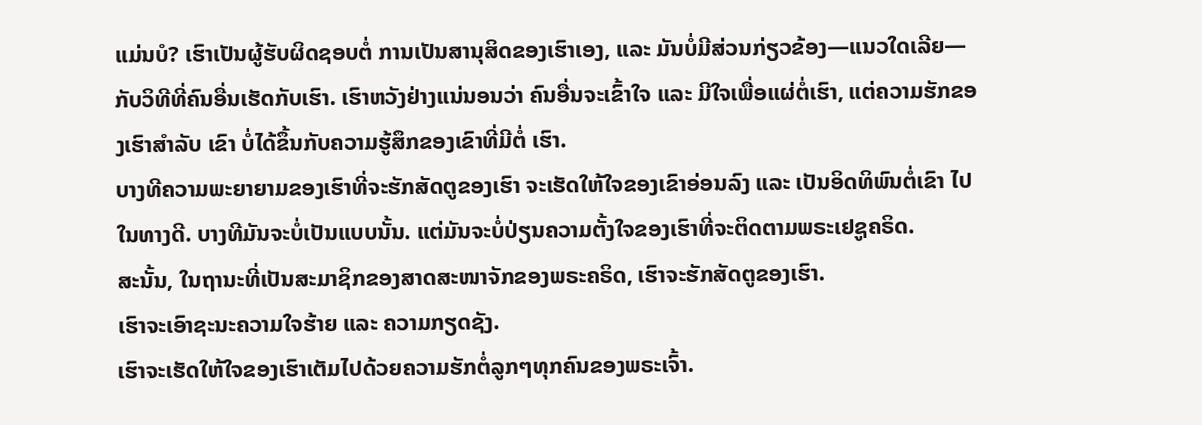ແມ່ນບໍ? ເຮົາເປັນຜູ້ຮັບຜິດຊອບຕໍ່ ການເປັນສານຸສິດຂອງເຮົາເອງ, ແລະ ມັນບໍ່ມີສ່ວນກ່ຽວຂ້ອງ—ແນວໃດເລີຍ—ກັບວິທີທີ່ຄົນອື່ນເຮັດກັບເຮົາ. ເຮົາຫວັງຢ່າງແນ່ນອນວ່າ ຄົນອື່ນຈະເຂົ້າໃຈ ແລະ ມີໃຈເພື່ອແຜ່ຕໍ່ເຮົາ, ແຕ່ຄວາມຮັກຂອງເຮົາສຳລັບ ເຂົາ ບໍ່ໄດ້ຂຶ້ນກັບຄວາມຮູ້ສຶກຂອງເຂົາທີ່ມີຕໍ່ ເຮົາ.
ບາງທີຄວາມພະຍາຍາມຂອງເຮົາທີ່ຈະຮັກສັດຕູຂອງເຮົາ ຈະເຮັດໃຫ້ໃຈຂອງເຂົາອ່ອນລົງ ແລະ ເປັນອິດທິພົນຕໍ່ເຂົາ ໄປໃນທາງດີ. ບາງທີມັນຈະບໍ່ເປັນແບບນັ້ນ. ແຕ່ມັນຈະບໍ່ປ່ຽນຄວາມຕັ້ງໃຈຂອງເຮົາທີ່ຈະຕິດຕາມພຣະເຢຊູຄຣິດ.
ສະນັ້ນ, ໃນຖານະທີ່ເປັນສະມາຊິກຂອງສາດສະໜາຈັກຂອງພຣະຄຣິດ, ເຮົາຈະຮັກສັດຕູຂອງເຮົາ.
ເຮົາຈະເອົາຊະນະຄວາມໃຈຮ້າຍ ແລະ ຄວາມກຽດຊັງ.
ເຮົາຈະເຮັດໃຫ້ໃຈຂອງເຮົາເຕັມໄປດ້ວຍຄວາມຮັກຕໍ່ລູກໆທຸກຄົນຂອງພຣະເຈົ້າ.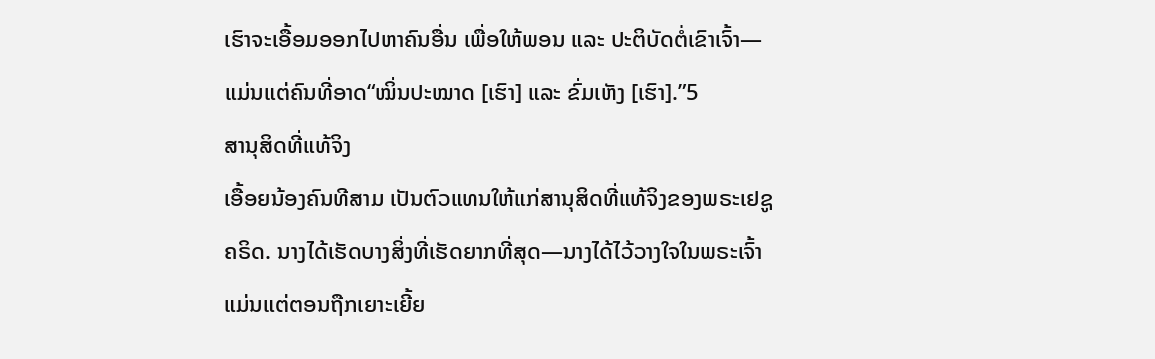ເຮົາຈະເອື້ອມອອກໄປຫາຄົນອື່ນ ເພື່ອໃຫ້ພອນ ແລະ ປະຕິບັດຕໍ່ເຂົາເຈົ້າ—ແມ່ນແຕ່ຄົນທີ່ອາດ“ໝິ່ນປະໝາດ [ເຮົາ] ແລະ ຂົ່ມເຫັງ [ເຮົາ].”5
ສານຸສິດທີ່ແທ້ຈິງ
ເອື້ອຍນ້ອງຄົນທີສາມ ເປັນຕົວແທນໃຫ້ແກ່ສານຸສິດທີ່ແທ້ຈິງຂອງພຣະເຢຊູຄຣິດ. ນາງໄດ້ເຮັດບາງສິ່ງທີ່ເຮັດຍາກທີ່ສຸດ—ນາງໄດ້ໄວ້ວາງໃຈໃນພຣະເຈົ້າ ແມ່ນແຕ່ຕອນຖືກເຍາະເຍີ້ຍ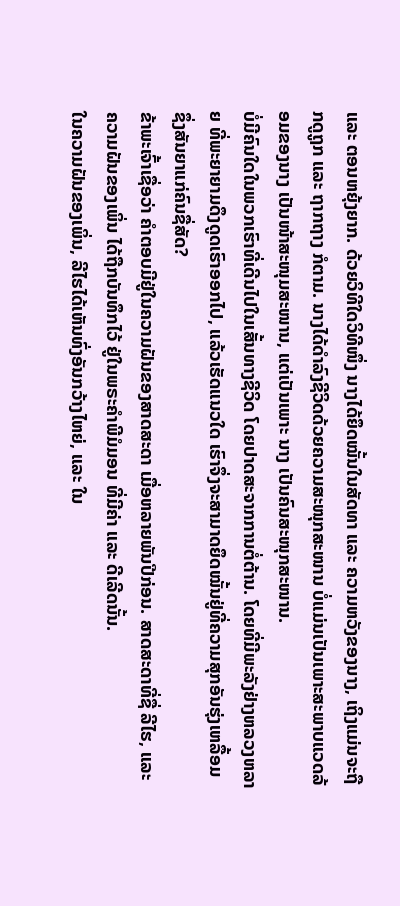ແລະ ຕອນຫຍຸ້ງຍາກ. ດ້ວຍວິທີໃດວິທີໜຶ່ງ ນາງໄດ້ຍຶດໝັ້ນໃນສັດທາ ແລະ ຄວາມຫວັງຂອງນາງ, ເຖິງແມ່ນຈະຖືກດູຖູກ ແລະ ຖາກຖາງ ກໍຕາມ. ນາງໄດ້ດຳລົງຊີວິດດ້ວຍຄວາມສະໜຸກສະໜານ ບໍ່ແມ່ນເປັນເພາະສະພາບແວດລ້ອມຂອງນາງ ເປັນໜ້າສະໜຸມສະໜານ, ແຕ່ເປັນເພາະ ນາງ ເປັນຄົນສະໜຸກສະໜານ.
ບໍ່ມີຄົນໃດໃນພວກເຮົາທີ່ເດີນໄປໃນເສັ້ນທາງຊີວິດ ໂດຍປາດສະຈາກການຕໍ່ຕ້ານ. ໂດຍທີ່ມີພະລັງຢ່າງຫລວງຫລາຍ ທີ່ພະຍາຍາມດຶງດູດເຮົາອອກໄປ, ແລ້ວເຮັດແນວໃດ ເຮົາຈຶ່ງຈະສາມາດຍຶດໝັ້ນຢູ່ທີ່ຄວາມສຸກອັນຮຸ່ງເຫລື້ອມ ຊຶ່ງສັນຍາແກ່ຄົນຊື່ສັດ?
ຂ້າພະເຈົ້າເຊື່ອວ່າ ຄຳຕອບມີຢູ່ໃນຄວາມຝັນຂອງສາດສະດາ ເມື່ອຫລາຍພັນປີກ່ອນ. ສາດສະດາທີ່ຊື່ ລີໄຮ, ແລະ ຄວາມຝັນຂອງເພິ່ນ ໄດ້ຖືກບັນທຶກໄວ້ ຢູ່ໃນພຣະຄຳພີມໍມອນ ທີ່ມີຄ່າ ແລະ ດີເລີດນັ້ນ.
ໃນຄວາມຝັນຂອງເພິ່ນ, ລີໄຮໄດ້ເຫັນທົ່ງອັນກວ້າງໄຫຍ່, ແລະ ໃນ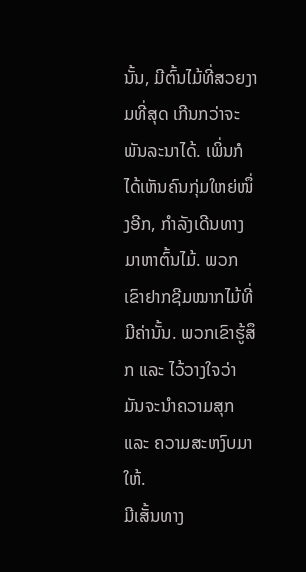ນັ້ນ, ມີຕົ້ນໄມ້ທີ່ສວຍງາມທີ່ສຸດ ເກີນກວ່າຈະພັນລະນາໄດ້. ເພິ່ນກໍໄດ້ເຫັນຄົນກຸ່ມໃຫຍ່ໜຶ່ງອີກ, ກຳລັງເດີນທາງມາຫາຕົ້ນໄມ້. ພວກເຂົາຢາກຊີມໝາກໄມ້ທີ່ມີຄ່ານັ້ນ. ພວກເຂົາຮູ້ສຶກ ແລະ ໄວ້ວາງໃຈວ່າ ມັນຈະນຳຄວາມສຸກແລະ ຄວາມສະຫງົບມາໃຫ້.
ມີເສັ້ນທາງ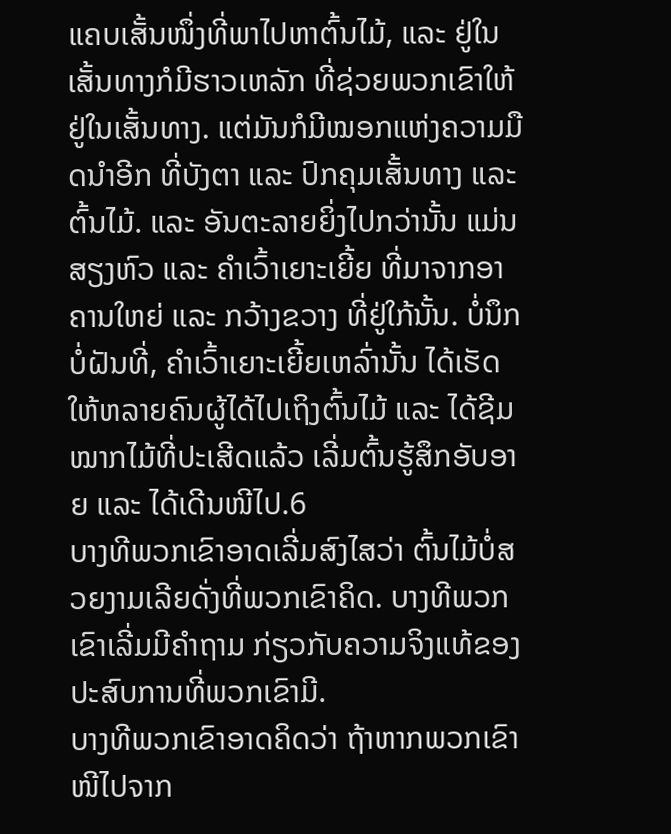ແຄບເສັ້ນໜຶ່ງທີ່ພາໄປຫາຕົ້ນໄມ້, ແລະ ຢູ່ໃນເສັ້ນທາງກໍມີຮາວເຫລັກ ທີ່ຊ່ວຍພວກເຂົາໃຫ້ຢູ່ໃນເສັ້ນທາງ. ແຕ່ມັນກໍມີໝອກແຫ່ງຄວາມມືດນຳອີກ ທີ່ບັງຕາ ແລະ ປົກຄຸມເສັ້ນທາງ ແລະ ຕົ້ນໄມ້. ແລະ ອັນຕະລາຍຍິ່ງໄປກວ່ານັ້ນ ແມ່ນສຽງຫົວ ແລະ ຄຳເວົ້າເຍາະເຍີ້ຍ ທີ່ມາຈາກອາຄານໃຫຍ່ ແລະ ກວ້າງຂວາງ ທີ່ຢູ່ໃກ້ນັ້ນ. ບໍ່ນຶກບໍ່ຝັນທີ່, ຄຳເວົ້າເຍາະເຍີ້ຍເຫລົ່ານັ້ນ ໄດ້ເຮັດໃຫ້ຫລາຍຄົນຜູ້ໄດ້ໄປເຖິງຕົ້ນໄມ້ ແລະ ໄດ້ຊີມໝາກໄມ້ທີ່ປະເສີດແລ້ວ ເລີ່ມຕົ້ນຮູ້ສຶກອັບອາຍ ແລະ ໄດ້ເດີນໜີໄປ.6
ບາງທີພວກເຂົາອາດເລີ່ມສົງໄສວ່າ ຕົ້ນໄມ້ບໍ່ສວຍງາມເລີຍດັ່ງທີ່ພວກເຂົາຄິດ. ບາງທີພວກເຂົາເລີ່ມມີຄຳຖາມ ກ່ຽວກັບຄວາມຈິງແທ້ຂອງປະສົບການທີ່ພວກເຂົາມີ.
ບາງທີພວກເຂົາອາດຄິດວ່າ ຖ້າຫາກພວກເຂົາໜີໄປຈາກ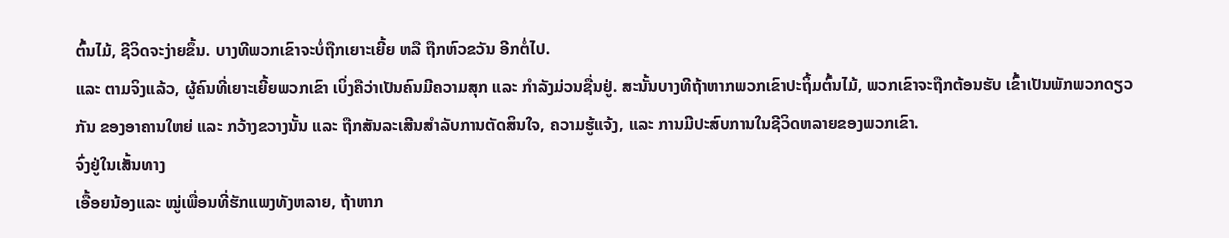ຕົ້ນໄມ້, ຊີວິດຈະງ່າຍຂຶ້ນ. ບາງທີພວກເຂົາຈະບໍ່ຖືກເຍາະເຍີ້ຍ ຫລື ຖືກຫົວຂວັນ ອີກຕໍ່ໄປ.
ແລະ ຕາມຈິງແລ້ວ, ຜູ້ຄົນທີ່ເຍາະເຍີ້ຍພວກເຂົາ ເບິ່ງຄືວ່າເປັນຄົນມີຄວາມສຸກ ແລະ ກຳລັງມ່ວນຊື່ນຢູ່. ສະນັ້ນບາງທີຖ້າຫາກພວກເຂົາປະຖິ້ມຕົ້ນໄມ້, ພວກເຂົາຈະຖືກຕ້ອນຮັບ ເຂົ້າເປັນພັກພວກດຽວກັນ ຂອງອາຄານໃຫຍ່ ແລະ ກວ້າງຂວາງນັ້ນ ແລະ ຖືກສັນລະເສີນສຳລັບການຕັດສິນໃຈ, ຄວາມຮູ້ແຈ້ງ, ແລະ ການມີປະສົບການໃນຊີວິດຫລາຍຂອງພວກເຂົາ.
ຈົ່ງຢູ່ໃນເສັ້ນທາງ
ເອື້ອຍນ້ອງແລະ ໝູ່ເພື່ອນທີ່ຮັກແພງທັງຫລາຍ, ຖ້າຫາກ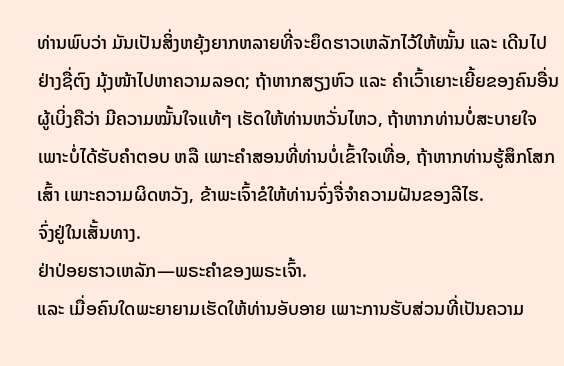ທ່ານພົບວ່າ ມັນເປັນສິ່ງຫຍຸ້ງຍາກຫລາຍທີ່ຈະຍຶດຮາວເຫລັກໄວ້ໃຫ້ໝັ້ນ ແລະ ເດີນໄປຢ່າງຊື່ຕົງ ມຸ້ງໜ້າໄປຫາຄວາມລອດ; ຖ້າຫາກສຽງຫົວ ແລະ ຄຳເວົ້າເຍາະເຍີ້ຍຂອງຄົນອື່ນ ຜູ້ເບິ່ງຄືວ່າ ມີຄວາມໝັ້ນໃຈແທ້ໆ ເຮັດໃຫ້ທ່ານຫວັ່ນໄຫວ, ຖ້າຫາກທ່ານບໍ່ສະບາຍໃຈ ເພາະບໍ່ໄດ້ຮັບຄຳຕອບ ຫລື ເພາະຄຳສອນທີ່ທ່ານບໍ່ເຂົ້າໃຈເທື່ອ, ຖ້າຫາກທ່ານຮູ້ສຶກໂສກເສົ້າ ເພາະຄວາມຜິດຫວັງ, ຂ້າພະເຈົ້າຂໍໃຫ້ທ່ານຈົ່ງຈື່ຈຳຄວາມຝັນຂອງລີໄຮ.
ຈົ່ງຢູ່ໃນເສັ້ນທາງ.
ຢ່າປ່ອຍຮາວເຫລັກ—ພຣະຄຳຂອງພຣະເຈົ້າ.
ແລະ ເມື່ອຄົນໃດພະຍາຍາມເຮັດໃຫ້ທ່ານອັບອາຍ ເພາະການຮັບສ່ວນທີ່ເປັນຄວາມ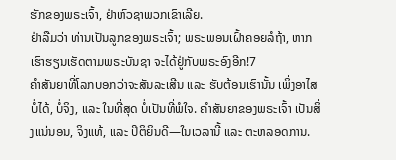ຮັກຂອງພຣະເຈົ້າ, ຢ່າຫົວຊາພວກເຂົາເລີຍ.
ຢ່າລືມວ່າ ທ່ານເປັນລູກຂອງພຣະເຈົ້າ; ພຣະພອນເຝົ້າຄອຍລໍຖ້າ, ຫາກເຮົາຮຽນເຮັດຕາມພຣະບັນຊາ ຈະໄດ້ຢູ່ກັບພຣະອົງອີກ!7
ຄຳສັນຍາທີ່ໂລກບອກວ່າຈະສັນລະເສີນ ແລະ ຮັບຕ້ອນເຮົານັ້ນ ເພິ່ງອາໄສບໍ່ໄດ້, ບໍ່ຈິງ, ແລະ ໃນທີ່ສຸດ ບໍ່ເປັນທີ່ພໍໃຈ. ຄຳສັນຍາຂອງພຣະເຈົ້າ ເປັນສິ່ງແນ່ນອນ, ຈິງແທ້, ແລະ ປິຕິຍິນດີ—ໃນເວລານີ້ ແລະ ຕະຫລອດການ.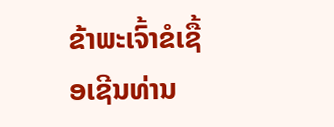ຂ້າພະເຈົ້າຂໍເຊື້ອເຊີນທ່ານ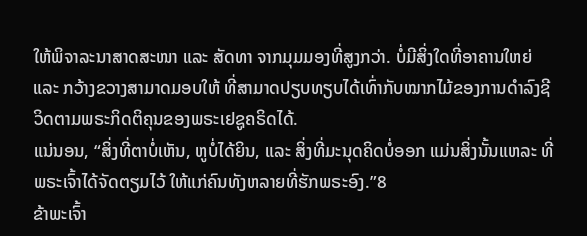ໃຫ້ພິຈາລະນາສາດສະໜາ ແລະ ສັດທາ ຈາກມຸມມອງທີ່ສູງກວ່າ. ບໍ່ມີສິ່ງໃດທີ່ອາຄານໃຫຍ່ ແລະ ກວ້າງຂວາງສາມາດມອບໃຫ້ ທີ່ສາມາດປຽບທຽບໄດ້ເທົ່າກັບໝາກໄມ້ຂອງການດຳລົງຊີວິດຕາມພຣະກິດຕິຄຸນຂອງພຣະເຢຊູຄຣິດໄດ້.
ແນ່ນອນ, “ສິ່ງທີ່ຕາບໍ່ເຫັນ, ຫູບໍ່ໄດ້ຍິນ, ແລະ ສິ່ງທີ່ມະນຸດຄິດບໍ່ອອກ ແມ່ນສິ່ງນັ້ນແຫລະ ທີ່ພຣະເຈົ້າໄດ້ຈັດຕຽມໄວ້ ໃຫ້ແກ່ຄົນທັງຫລາຍທີ່ຮັກພຣະອົງ.”8
ຂ້າພະເຈົ້າ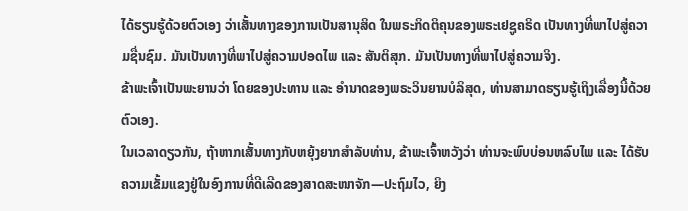ໄດ້ຮຽນຮູ້ດ້ວຍຕົວເອງ ວ່າເສັ້ນທາງຂອງການເປັນສານຸສິດ ໃນພຣະກິດຕິຄຸນຂອງພຣະເຢຊູຄຣິດ ເປັນທາງທີ່ພາໄປສູ່ຄວາມຊື່ນຊົມ. ມັນເປັນທາງທີ່ພາໄປສູ່ຄວາມປອດໄພ ແລະ ສັນຕິສຸກ. ມັນເປັນທາງທີ່ພາໄປສູ່ຄວາມຈິງ.
ຂ້າພະເຈົ້າເປັນພະຍານວ່າ ໂດຍຂອງປະທານ ແລະ ອຳນາດຂອງພຣະວິນຍານບໍລິສຸດ, ທ່ານສາມາດຮຽນຮູ້ເຖິງເລື່ອງນີ້ດ້ວຍຕົວເອງ.
ໃນເວລາດຽວກັນ, ຖ້າຫາກເສັ້ນທາງກັບຫຍຸ້ງຍາກສຳລັບທ່ານ, ຂ້າພະເຈົ້າຫວັງວ່າ ທ່ານຈະພົບບ່ອນຫລົບໄພ ແລະ ໄດ້ຮັບຄວາມເຂັ້ມແຂງຢູ່ໃນອົງການທີ່ດີເລີດຂອງສາດສະໜາຈັກ—ປະຖົມໄວ, ຍິງ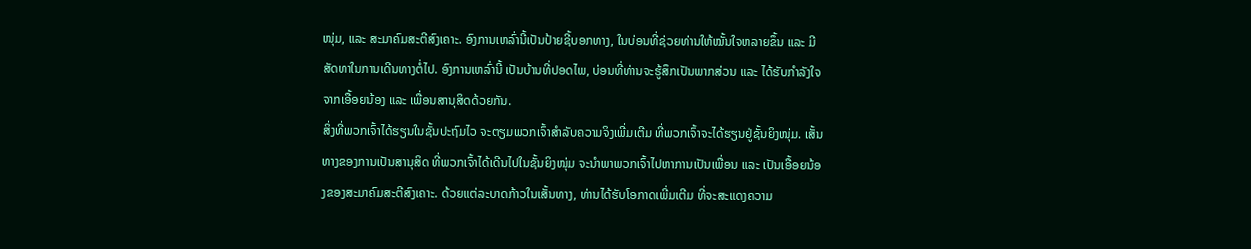ໜຸ່ມ, ແລະ ສະມາຄົມສະຕີສົງເຄາະ. ອົງການເຫລົ່ານີ້ເປັນປ້າຍຊີ້ບອກທາງ, ໃນບ່ອນທີ່ຊ່ວຍທ່ານໃຫ້ໝັ້ນໃຈຫລາຍຂຶ້ນ ແລະ ມີສັດທາໃນການເດີນທາງຕໍ່ໄປ. ອົງການເຫລົ່ານີ້ ເປັນບ້ານທີ່ປອດໄພ, ບ່ອນທີ່ທ່ານຈະຮູ້ສຶກເປັນພາກສ່ວນ ແລະ ໄດ້ຮັບກຳລັງໃຈຈາກເອື້ອຍນ້ອງ ແລະ ເພື່ອນສານຸສິດດ້ວຍກັນ.
ສິ່ງທີ່ພວກເຈົ້າໄດ້ຮຽນໃນຊັ້ນປະຖົມໄວ ຈະຕຽມພວກເຈົ້າສຳລັບຄວາມຈິງເພີ່ມເຕີມ ທີ່ພວກເຈົ້າຈະໄດ້ຮຽນຢູ່ຊັ້ນຍິງໜຸ່ມ. ເສັ້ນທາງຂອງການເປັນສານຸສິດ ທີ່ພວກເຈົ້າໄດ້ເດີນໄປໃນຊັ້ນຍິງໜຸ່ມ ຈະນຳພາພວກເຈົ້າໄປຫາການເປັນເພື່ອນ ແລະ ເປັນເອື້ອຍນ້ອງຂອງສະມາຄົມສະຕີສົງເຄາະ. ດ້ວຍແຕ່ລະບາດກ້າວໃນເສັ້ນທາງ, ທ່ານໄດ້ຮັບໂອກາດເພີ່ມເຕີມ ທີ່ຈະສະແດງຄວາມ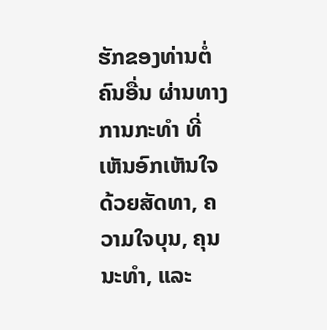ຮັກຂອງທ່ານຕໍ່ຄົນອື່ນ ຜ່ານທາງການກະທຳ ທີ່ເຫັນອົກເຫັນໃຈດ້ວຍສັດທາ, ຄວາມໃຈບຸນ, ຄຸນນະທຳ, ແລະ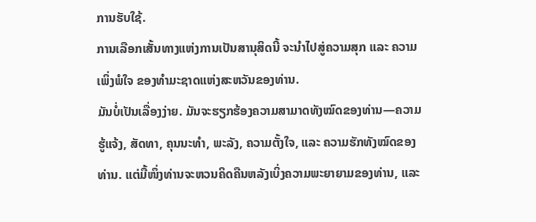ການຮັບໃຊ້.
ການເລືອກເສັ້ນທາງແຫ່ງການເປັນສານຸສິດນີ້ ຈະນຳໄປສູ່ຄວາມສຸກ ແລະ ຄວາມເພິ່ງພໍໃຈ ຂອງທຳມະຊາດແຫ່ງສະຫວັນຂອງທ່ານ.
ມັນບໍ່ເປັນເລື່ອງງ່າຍ. ມັນຈະຮຽກຮ້ອງຄວາມສາມາດທັງໝົດຂອງທ່ານ—ຄວາມຮູ້ແຈ້ງ, ສັດທາ, ຄຸນນະທຳ, ພະລັງ, ຄວາມຕັ້ງໃຈ, ແລະ ຄວາມຮັກທັງໝົດຂອງທ່ານ. ແຕ່ມື້ໜຶ່ງທ່ານຈະຫວນຄິດຄືນຫລັງເບິ່ງຄວາມພະຍາຍາມຂອງທ່ານ, ແລະ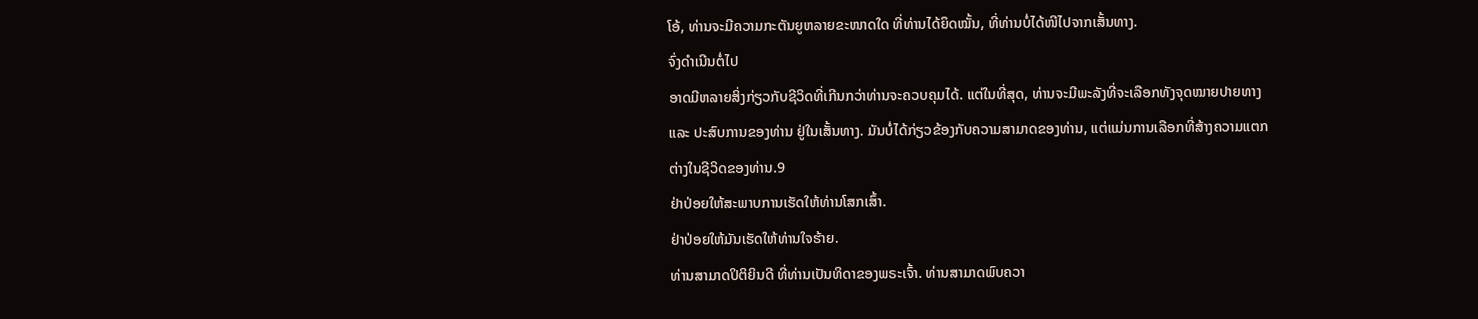ໂອ້, ທ່ານຈະມີຄວາມກະຕັນຍູຫລາຍຂະໜາດໃດ ທີ່ທ່ານໄດ້ຍຶດໝັ້ນ, ທີ່ທ່ານບໍ່ໄດ້ໜີໄປຈາກເສັ້ນທາງ.
ຈົ່ງດຳເນີນຕໍ່ໄປ
ອາດມີຫລາຍສິ່ງກ່ຽວກັບຊີວິດທີ່ເກີນກວ່າທ່ານຈະຄວບຄຸມໄດ້. ແຕ່ໃນທີ່ສຸດ, ທ່ານຈະມີພະລັງທີ່ຈະເລືອກທັງຈຸດໝາຍປາຍທາງ ແລະ ປະສົບການຂອງທ່ານ ຢູ່ໃນເສັ້ນທາງ. ມັນບໍ່ໄດ້ກ່ຽວຂ້ອງກັບຄວາມສາມາດຂອງທ່ານ, ແຕ່ແມ່ນການເລືອກທີ່ສ້າງຄວາມແຕກຕ່າງໃນຊີວິດຂອງທ່ານ.9
ຢ່າປ່ອຍໃຫ້ສະພາບການເຮັດໃຫ້ທ່ານໂສກເສົ້າ.
ຢ່າປ່ອຍໃຫ້ມັນເຮັດໃຫ້ທ່ານໃຈຮ້າຍ.
ທ່ານສາມາດປິຕິຍິນດີ ທີ່ທ່ານເປັນທິດາຂອງພຣະເຈົ້າ. ທ່ານສາມາດພົບຄວາ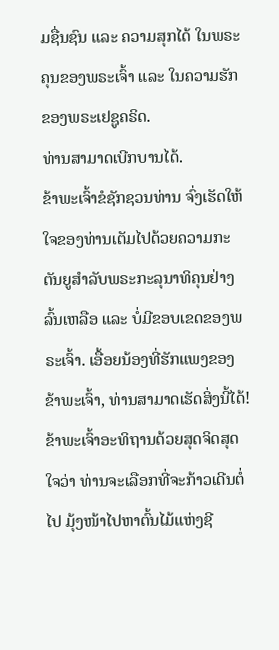ມຊື່ນຊົນ ແລະ ຄວາມສຸກໄດ້ ໃນພຣະຄຸນຂອງພຣະເຈົ້າ ແລະ ໃນຄວາມຮັກຂອງພຣະເຢຊູຄຣິດ.
ທ່ານສາມາດເບີກບານໄດ້.
ຂ້າພະເຈົ້າຂໍຊັກຊວນທ່ານ ຈົ່ງເຮັດໃຫ້ໃຈຂອງທ່ານເຕັມໄປດ້ວຍຄວາມກະຕັນຍູສຳລັບພຣະກະລຸນາທິຄຸນຢ່າງລົ້ນເຫລືອ ແລະ ບໍ່ມີຂອບເຂດຂອງພຣະເຈົ້າ. ເອື້ອຍນ້ອງທີ່ຮັກແພງຂອງຂ້າພະເຈົ້າ, ທ່ານສາມາດເຮັດສິ່ງນີ້ໄດ້! ຂ້າພະເຈົ້າອະທິຖານດ້ວຍສຸດຈິດສຸດໃຈວ່າ ທ່ານຈະເລືອກທີ່ຈະກ້າວເດີນຕໍ່ໄປ ມຸ້ງໜ້າໄປຫາຕົ້ນໄມ້ແຫ່ງຊີ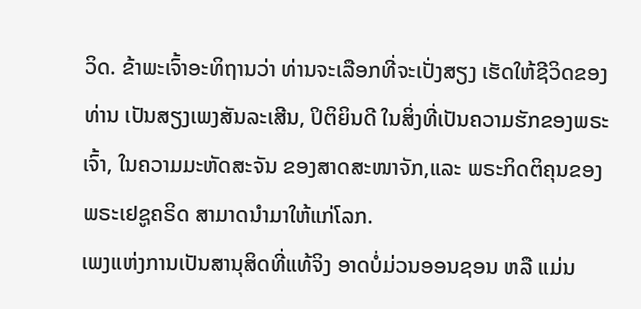ວິດ. ຂ້າພະເຈົ້າອະທິຖານວ່າ ທ່ານຈະເລືອກທີ່ຈະເປັ່ງສຽງ ເຮັດໃຫ້ຊີວິດຂອງທ່ານ ເປັນສຽງເພງສັນລະເສີນ, ປິຕິຍິນດີ ໃນສິ່ງທີ່ເປັນຄວາມຮັກຂອງພຣະເຈົ້າ, ໃນຄວາມມະຫັດສະຈັນ ຂອງສາດສະໜາຈັກ,ແລະ ພຣະກິດຕິຄຸນຂອງພຣະເຢຊູຄຣິດ ສາມາດນຳມາໃຫ້ແກ່ໂລກ.
ເພງແຫ່ງການເປັນສານຸສິດທີ່ແທ້ຈິງ ອາດບໍ່ມ່ວນອອນຊອນ ຫລື ແມ່ນ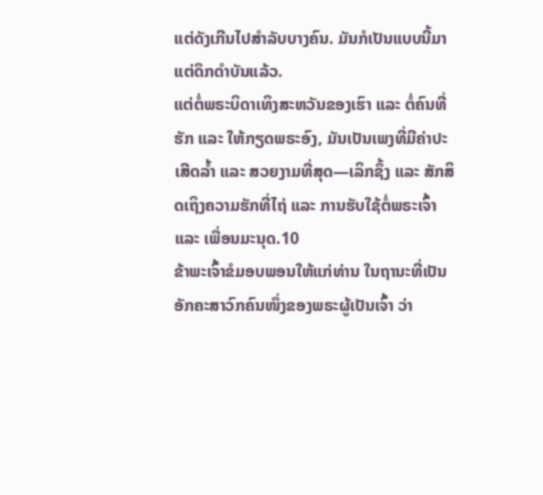ແຕ່ດັງເກີນໄປສຳລັບບາງຄົນ. ມັນກໍເປັນແບບນີ້ມາແຕ່ດຶກດຳບັນແລ້ວ.
ແຕ່ຕໍ່ພຣະບິດາເທິງສະຫວັນຂອງເຮົາ ແລະ ຕໍ່ຄົນທີ່ຮັກ ແລະ ໃຫ້ກຽດພຣະອົງ, ມັນເປັນເພງທີ່ມີຄ່າປະເສີດລ້ຳ ແລະ ສວຍງາມທີ່ສຸດ—ເລິກຊຶ້ງ ແລະ ສັກສິດເຖິງຄວາມຮັກທີ່ໄຖ່ ແລະ ການຮັບໃຊ້ຕໍ່ພຣະເຈົ້າ ແລະ ເພື່ອນມະນຸດ.10
ຂ້າພະເຈົ້າຂໍມອບພອນໃຫ້ແກ່ທ່ານ ໃນຖານະທີ່ເປັນອັກຄະສາວົກຄົນໜຶ່ງຂອງພຣະຜູ້ເປັນເຈົ້າ ວ່າ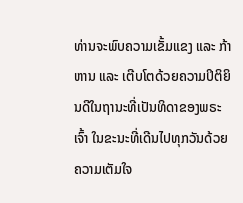ທ່ານຈະພົບຄວາມເຂັ້ມແຂງ ແລະ ກ້າຫານ ແລະ ເຕີບໂຕດ້ວຍຄວາມປິຕິຍິນດີໃນຖານະທີ່ເປັນທິດາຂອງພຣະເຈົ້າ ໃນຂະນະທີ່ເດີນໄປທຸກວັນດ້ວຍຄວາມເຕັມໃຈ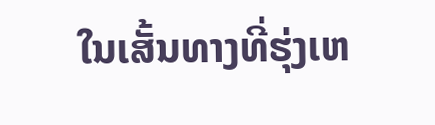ໃນເສັ້ນທາງທີ່ຮຸ່ງເຫ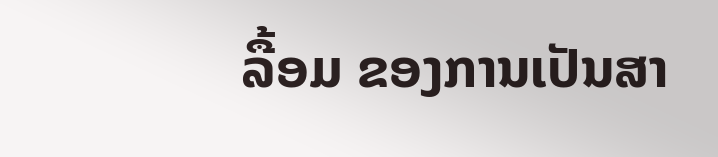ລື້ອມ ຂອງການເປັນສາ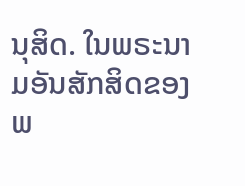ນຸສິດ. ໃນພຣະນາມອັນສັກສິດຂອງພ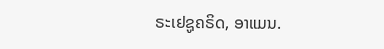ຣະເຢຊູຄຣິດ, ອາແມນ.